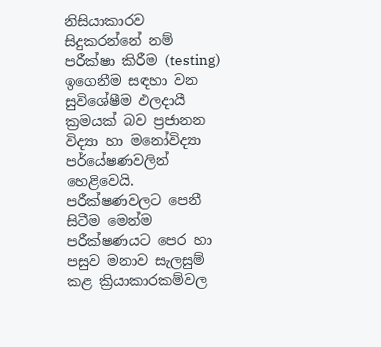නිසියාකාරව සිදුකරන්නේ නම් පරීක්ෂා කිරීම (testing) ඉගෙනීම සඳහා වන සුවිශේෂීම ඵලදායී ක්‍රමයක් බව ප්‍රජානන විද්‍යා හා මනෝවිද්‍යා පර්යේෂණවලින් හෙළිවෙයි. පරීක්ෂණවලට පෙනී සිටීම මෙන්ම පරීක්ෂණයට පෙර හා පසුව මනාව සැලසුම් කළ ක්‍රියාකාරකම්වල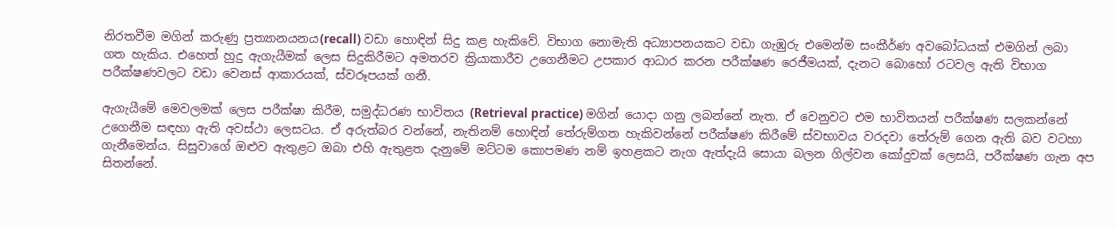නිරතවීම මගින් කරුණු ප්‍රත්‍යානයනය(recall) වඩා හොඳින් සිදු කළ හැකිවේ. විභාග නොමැති අධ්‍යාපනයකට වඩා ගැඹුරු එමෙන්ම සංකීර්ණ අවබෝධයක් එමගින් ලබා ගත හැකිය. එහෙත් හුදු ඇගැයීමක් ලෙස සිදුකිරීමට අමතරව ක්‍රියාකාරීව උගෙනීමට උපකාර ආධාර කරන පරීක්ෂණ රෙජීමයක්, දැනට බොහෝ රටවල ඇති විභාග පරීක්ෂණවලට වඩා වෙනස් ආකාරයක්, ස්වරූපයක් ගනී.

ඇගැයීමේ මෙවලමක් ලෙස පරීක්ෂා කිරීම, සමුද්ධරණ භාවිතය (Retrieval practice) මගින් යොදා ගනු ලබන්නේ නැත. ඒ වෙනුවට එම භාවිතයන් පරීක්ෂණ සලකන්නේ උගෙනීම සඳහා ඇති අවස්ථා ලෙසටය. ඒ අරුත්බර වන්නේ, නැතිනම් හොඳින් තේරුම්ගත හැකිවන්නේ පරීක්ෂණ කිරීමේ ස්වභාවය වරදවා තේරුම් ගෙන ඇති බව වටහා ගැනීමෙන්ය. සිසුවාගේ ඔළුව ඇතුළට ඔබා එහි ඇතුළත දැනුමේ මට්ටම කොපමණ නම් ඉහළකට නැග ඇත්දැයි සොයා බලන ගිල්වන කෝදුවක් ලෙසයි, පරීක්ෂණ ගැන අප සිතන්නේ.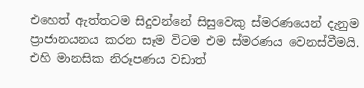එහෙත් ඇත්තටම සිදුවන්නේ සිසුවෙකු ස්මරණයෙන් දැනුම ප්‍රාජානයනය කරන සෑම විටම එම ස්මරණය වෙනස්වීමයි. එහි මානසික නිරූපණය වඩාත්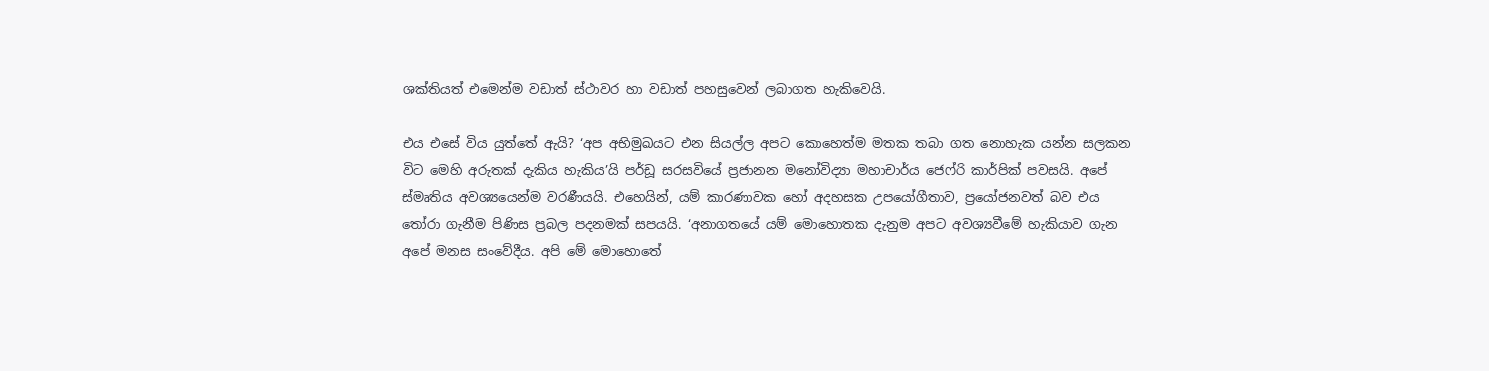ශක්තියත් එමෙන්ම වඩාත් ස්ථාවර හා වඩාත් පහසුවෙන් ලබාගත හැකිවෙයි.

එය එසේ විය යුත්තේ ඇයි? ‘අප අභිමුඛයට එන සියල්ල අපට කොහෙත්ම මතක තබා ගත නොහැක යන්න සලකන විට මෙහි අරුතක් දැකිය හැකිය’යි පර්ඩූ සරසවියේ ප්‍රජානන මනෝවිද්‍යා මහාචාර්ය ජෙෆ්රි කාර්පික් පවසයි. අපේ ස්මෘතිය අවශ්‍යයෙන්ම වරණීයයි. එහෙයින්, යම් කාරණාවක හෝ අදහසක උපයෝගීතාව, ප්‍රයෝජනවත් බව එය තෝරා ගැනීම පිණිස ප්‍රබල පදනමක් සපයයි. ‘අනාගතයේ යම් මොහොතක දැනුම අපට අවශ්‍යවීමේ හැකියාව ගැන අපේ මනස සංවේදීය. අපි මේ මොහොතේ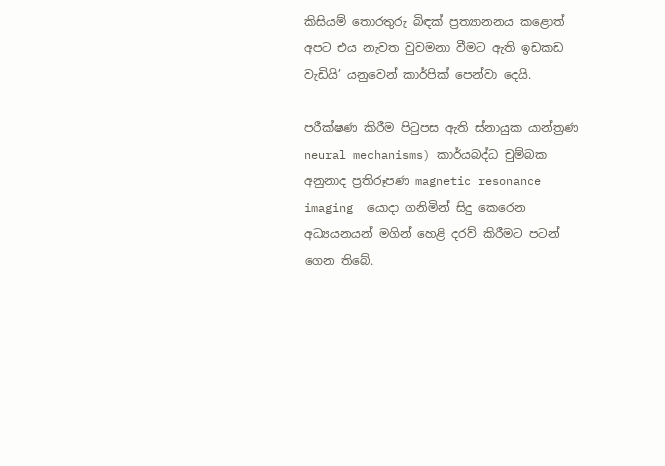කිසියම් තොරතුරු බිඳක් ප්‍රත්‍යානනය කළොත් අපට එය නැවත වුවමනා වීමට ඇති ඉඩකඩ වැඩියි’ යනුවෙන් කාර්පික් පෙන්වා දෙයි.

පරීක්ෂණ කිරීම පිටුපස ඇති ස්නායුක යාන්ත්‍රණ neural mechanisms) කාර්යබද්ධ චුම්බක අනුනාද ප්‍රතිරූපණ magnetic resonance imaging  යොදා ගනිමින් සිදු කෙරෙන අධ්‍යයනයන් මගින් හෙළි දරව් කිරීමට පටන් ගෙන තිබේ.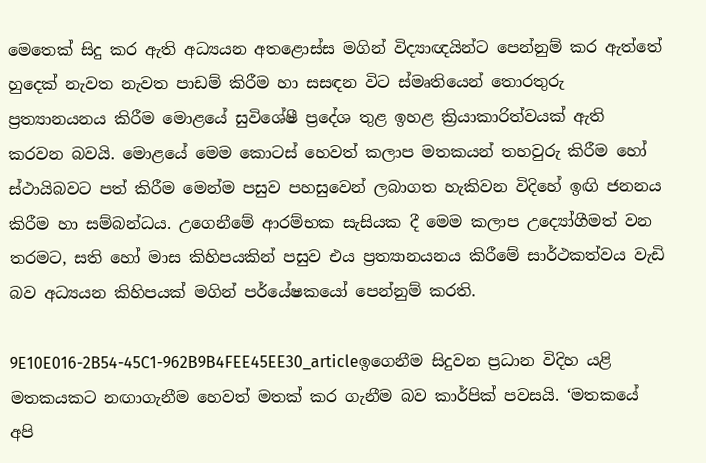මෙතෙක් සිදු කර ඇති අධ්‍යයන අතළොස්ස මගින් විද්‍යාඥයින්ට පෙන්නුම් කර ඇත්තේ හුදෙක් නැවත නැවත පාඩම් කිරීම හා සසඳන විට ස්මෘතියෙන් තොරතුරු ප්‍රත්‍යානයනය කිරීම මොළයේ සුවිශේෂී ප්‍රදේශ තුළ ඉහළ ක්‍රියාකාරිත්වයක් ඇති කරවන බවයි. මොළයේ මෙම කොටස් හෙවත් කලාප මතකයන් තහවුරු කිරීම හෝ ස්ථායිබවට පත් කිරීම මෙන්ම පසුව පහසුවෙන් ලබාගත හැකිවන විදිහේ ඉඟි ජනනය කිරීම හා සම්බන්ධය. උගෙනීමේ ආරම්භක සැසියක දී මෙම කලාප උද්‍යෝගීමත් වන තරමට, සති හෝ මාස කිහිපයකින් පසුව එය ප්‍රත්‍යානයනය කිරීමේ සාර්ථකත්වය වැඩි බව අධ්‍යයන කිහිපයක් මගින් පර්යේෂකයෝ පෙන්නුම් කරති.

9E10E016-2B54-45C1-962B9B4FEE45EE30_articleඉගෙනීම සිදුවන ප්‍රධාන විදිහ යළි මතකයකට නඟාගැනීම හෙවත් මතක් කර ගැනීම බව කාර්පික් පවසයි. ‘මතකයේ අපි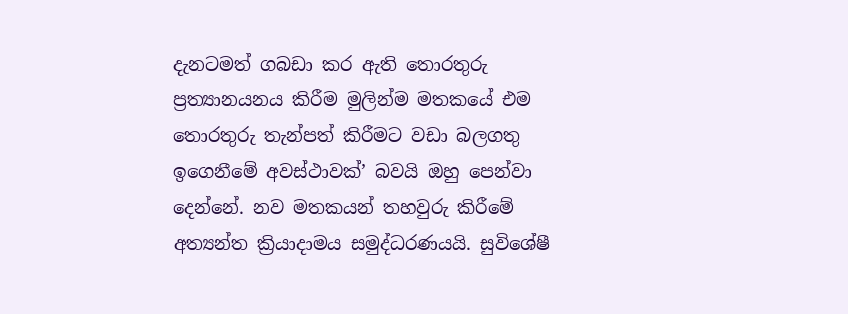දැනටමත් ගබඩා කර ඇති තොරතුරු ප්‍රත්‍යානයනය කිරීම මුලින්ම මතකයේ එම තොරතුරු තැන්පත් කිරීමට වඩා බලගතු ඉගෙනීමේ අවස්ථාවක්’ බවයි ඔහු පෙන්වා දෙන්නේ. නව මතකයන් තහවුරු කිරීමේ අත්‍යන්ත ක්‍රියාදාමය සමුද්ධරණයයි. සුවිශේෂී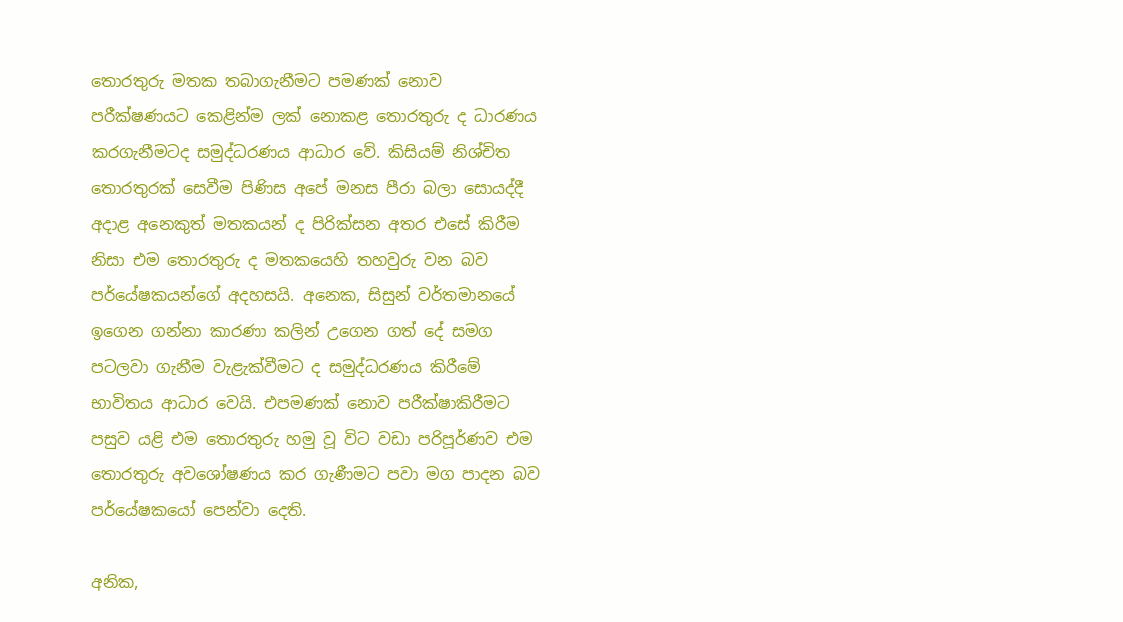තොරතුරු මතක තබාගැනීමට පමණක් නොව පරීක්ෂණයට කෙළින්ම ලක් නොකළ තොරතුරු ද ධාරණය කරගැනීමටද සමුද්ධරණය ආධාර වේ. කිසියම් නිශ්චිත තොරතුරක් සෙවීම පිණිස අපේ මනස පීරා බලා සොයද්දී අදාළ අනෙකුත් මතකයන් ද පිරික්සන අතර එසේ කිරීම නිසා එම තොරතුරු ද මතකයෙහි තහවුරු වන බව පර්යේෂකයන්ගේ අදහසයි. අනෙක, සිසුන් වර්තමානයේ ඉගෙන ගන්නා කාරණා කලින් උගෙන ගත් දේ සමග පටලවා ගැනීම වැළැක්වීමට ද සමුද්ධරණය කිරීමේ භාවිතය ආධාර වෙයි. එපමණක් නොව පරීක්ෂාකිරීමට පසුව යළි එම තොරතුරු හමු වූ විට වඩා පරිපූර්ණව එම තොරතුරු අවශෝෂණය කර ගැණීමට පවා මග පාදන බව පර්යේෂකයෝ පෙන්වා දෙති.

අනික,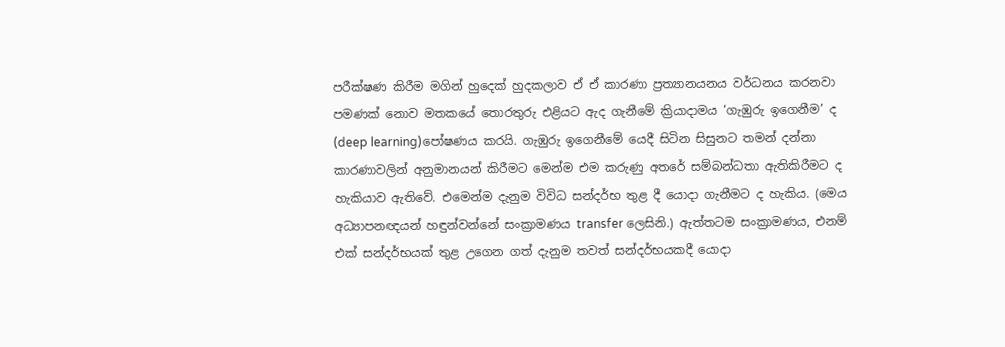පරීක්ෂණ කිරීම මගින් හුදෙක් හුදකලාව ඒ ඒ කාරණා ප්‍රත්‍යානයනය වර්ධනය කරනවා පමණක් නොව මතකයේ තොරතුරු එළියට ඇද ගැනීමේ ක්‍රියාදාමය ‘ගැඹුරු ඉගෙනීම’ ද (deep learning)පෝෂණය කරයි. ගැඹුරු ඉගෙනීමේ යෙදී සිටින සිසුනට ‍තමන් දන්නා කාරණාවලින් අනුමානයන් කිරීමට මෙන්ම එම කරුණු අතරේ සම්බන්ධතා ඇතිකිරීමට ද හැකියාව ඇතිවේ. එමෙන්ම දැනුම විවිධ සන්දර්භ තුළ දී යොදා ගැනීමට ද හැකිය. (මෙය අධ්‍යාපනඥයන් හඳුන්වන්නේ සංක්‍රාමණය transfer ලෙසිනි.) ඇත්තටම සංක්‍රාමණය, එනම් එක් සන්දර්භයක් තුළ උගෙන ගත් දැනුම තවත් සන්දර්භයකදී යොදා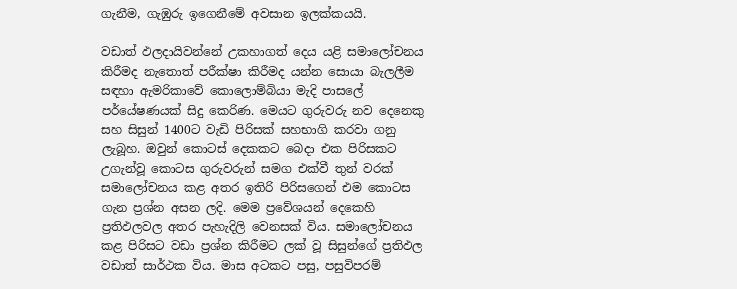ගැනීම, ගැඹුරු ඉගෙනීමේ අවසාන ඉලක්කයයි.

වඩාත් ඵලදායිවන්නේ උකහාගත් දෙය යළි සමාලෝචනය කිරීමද නැතොත් පරීක්ෂා කිරීමද යන්න සොයා බැලලීම සඳහා ඇමරිකාවේ කොලොම්බියා මැදි පාසලේ පර්යේෂණයක් සිදු කෙරිණ. මෙයට ගුරුවරු නව දෙනෙකු සහ සිසුන් 1400ට වැඩි පිරිසක් සහභාගි කරවා ගනු ලැබූහ. ඔවුන් කොටස් දෙකකට බෙදා එක පිරිසකට උගැන්වූ කොටස ගුරුවරුන් සමග එක්වී තුන් වරක් සමාලෝචනය කළ අතර ඉතිරි පිරිසගෙන් එම කොටස ගැන ප්‍රශ්න අසන ලදි. මෙම ප්‍රවේශයන් දෙකෙහි ප්‍රතිඵලවල අතර පැහැදිලි වෙනසක් විය. සමාලෝචනය කළ පිරිසට වඩා ප්‍රශ්න කිරීමට ලක් වූ සිසුන්ගේ ප්‍රතිඵල වඩාත් සාර්ථක විය. මාස අටකට පසු, පසුවිපරම්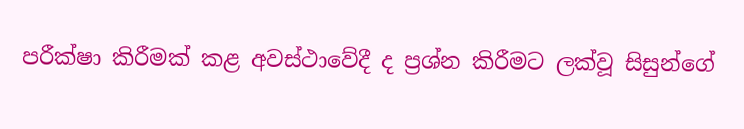පරීක්ෂා කිරීමක් කළ අවස්ථාවේදී ද ප්‍රශ්න කිරීමට ලක්වූ සිසුන්ගේ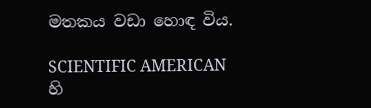මතකය වඩා හොඳ විය.

SCIENTIFIC AMERICAN හි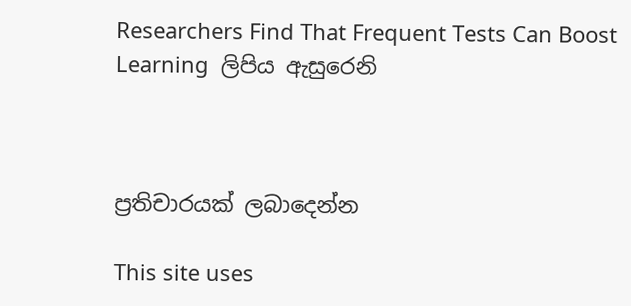Researchers Find That Frequent Tests Can Boost Learning  ලිපිය ඇසුරෙනි



ප්‍රතිචාරයක් ලබාදෙන්න

This site uses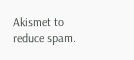Akismet to reduce spam.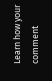Learn how your comment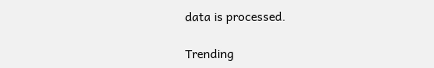data is processed.

Trending